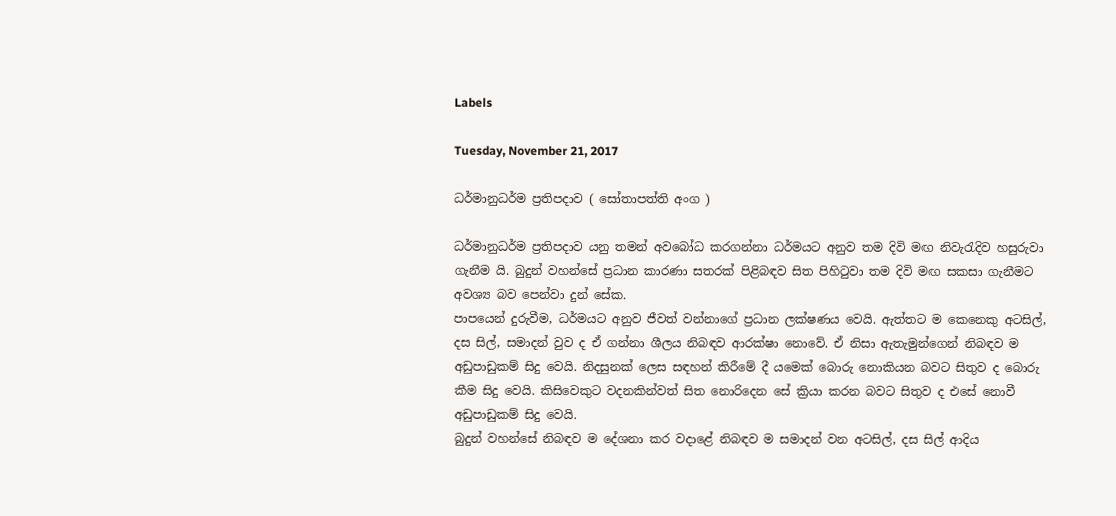Labels

Tuesday, November 21, 2017

ධර්මානුධර්ම ප්‍රතිපදාව ( සෝතාපත්ති අංග )

ධර්මානුධර්ම ප්‍රතිපදාව යනු තමන් අවබෝධ කරගන්නා ධර්මයට අනුව තම දිවි මඟ නිවැරැදිව හසුරුවා ගැනීම යි. බුදුන් වහන්සේ ප්‍රධාන කාරණා සතරක් පිළිබඳව සිත පිහිටුවා තම දිවි මඟ සකසා ගැනීමට අවශ්‍ය බව පෙන්වා දුන් සේක.
පාපයෙන් දුරුවීම, ධර්මයට අනුව ජීවත් වන්නාගේ ප්‍රධාන ලක්ෂණය වෙයි. ඇත්තට ම කෙනෙකු අටසිල්, දස සිල්, සමාදන් වුව ද ඒ ගන්නා ශීලය නිබඳව ආරක්ෂා නොවේ. ඒ නිසා ඇතැමුන්ගෙන් නිබඳව ම අඩුපාඩුකම් සිදු වෙයි. නිදසුනක් ලෙස සඳහන් කිරීමේ දී යමෙක් බොරු නොකියන බවට සිතුව ද බොරු කීම සිදු වෙයි. කිසිවෙකුට වදනකින්වත් සිත නොරිදෙන සේ ක්‍රියා කරන බවට සිතුව ද එසේ නොවී අඩුපාඩුකම් සිදු වෙයි.
බුදුන් වහන්සේ නිබඳව ම දේශනා කර වදාළේ නිබඳව ම සමාදන් වන අටසිල්, දස සිල් ආදිය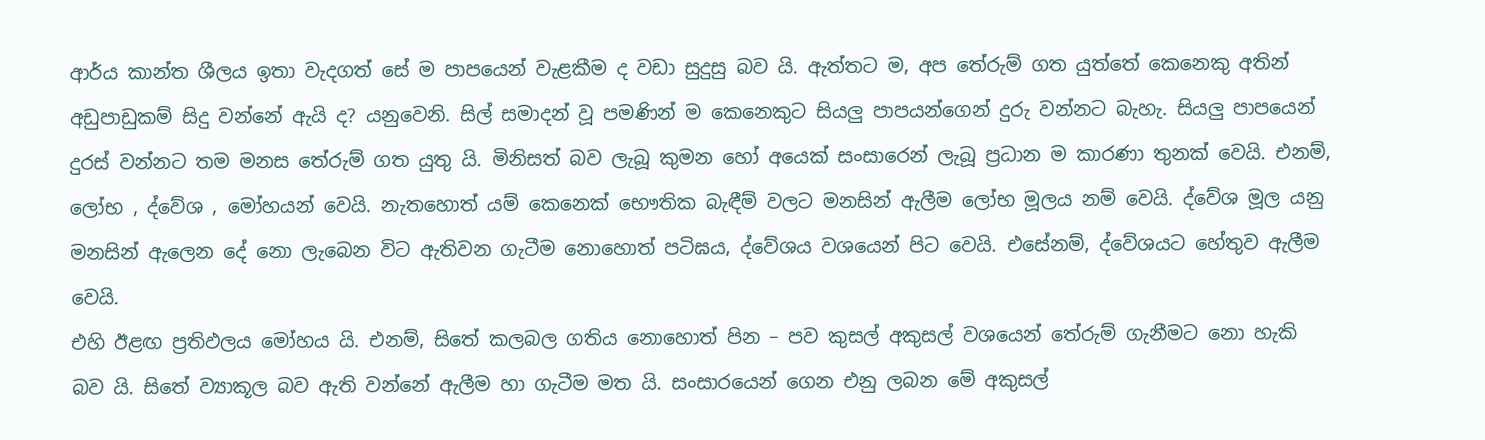ආර්ය කාන්ත ශීලය ඉතා වැදගත් සේ ම පාපයෙන් වැළකීම ද වඩා සුදුසු බව යි. ඇත්තට ම, අප තේරුම් ගත යුත්තේ කෙනෙකු අතින් අඩුපාඩුකම් සිදු වන්නේ ඇයි ද? යනුවෙනි. සිල් සමාදන් වූ පමණින් ම කෙනෙකුට සියලු පාපයන්ගෙන් දුරු වන්නට බැහැ. සියලු පාපයෙන් දුරස් වන්නට තම මනස තේරුම් ගත යුතු යි. මිනිසත් බව ලැබූ කුමන හෝ අයෙක් සංසාරෙන් ලැබූ ප්‍රධාන ම කාරණා තුනක් වෙයි. එනම්, ලෝභ , ද්වේශ , මෝහයන් වෙයි. නැතහොත් යම් කෙනෙක් භෞතික බැඳීම් වලට මනසින් ඇලීම ලෝභ මූලය නම් වෙයි. ද්වේශ මූල යනු මනසින් ඇලෙන දේ නො ලැබෙන විට ඇතිවන ගැටීම නොහොත් පටිඝය, ද්වේශය වශයෙන් පිට වෙයි. එසේනම්, ද්වේශයට හේතුව ඇලීම වෙයි.
එහි ඊළඟ ප්‍රතිඵලය මෝහය යි. එනම්, සිතේ කලබල ගතිය නොහොත් පින – පව කුසල් අකුසල් වශයෙන් තේරුම් ගැනීමට නො හැකි බව යි. සිතේ ව්‍යාකූල බව ඇති වන්නේ ඇලීම හා ගැටීම මත යි. සංසාරයෙන් ගෙන එනු ලබන මේ අකුසල්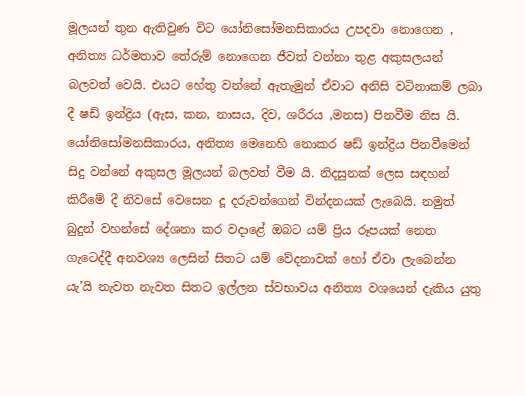මූලයන් තුන ඇතිවුණ විට යෝනිසෝමනසිකාරය උපදවා නොගෙන , අනිත්‍ය ධර්මතාව තේරුම් නොගෙන ජීවත් වන්නා තුළ අකුසලයන් බලවත් වෙයි. එයට හේතු වන්නේ ඇතැමුන් ඒවාට අනිසි වටිනාකම් ලබා දී ෂඩ් ඉන්ද්‍රිය (ඇස, කන, නාසය, දිව, ශරීරය ,මනස) පිනවීම නිස යි. යෝනිසෝමනසිකාරය, අනිත්‍ය මෙනෙහි නොකර ෂඩ් ඉන්ද්‍රිය පිනවීමෙන් සිදු වන්නේ අකුසල මූලයන් බලවත් වීම යි. නිදසුනක් ලෙස සඳහන් කිරීමේ දී නිවසේ වෙසෙන දූ දරුවන්ගෙන් වින්දනයක් ලැබෙයි. නමුත් බුදුන් වහන්සේ දේශනා කර වදාළේ ඔබට යම් ප්‍රිය රූපයක් නෙත ගැටෙද්දී අනවශ්‍ය ලෙසින් සිතට යම් වේදනාවක් හෝ ඒවා ලැබෙන්න යැ’යි නැවත නැවත සිතට ඉල්ලන ස්වභාවය අනිත්‍ය වශයෙන් දැකිය යුතු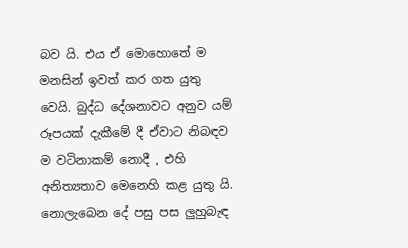බව යි. එය ඒ මොහොතේ ම මනසින් ඉවත් කර ගත යුතු වෙයි. බුද්ධ දේශනාවට අනුව යම් රූපයක් දැකීමේ දී ඒවාට නිබඳව ම වටිනාකම් නොදී , එහි අනිත්‍යතාව මෙනෙහි කළ යුතු යි. නොලැබෙන දේ පසු පස ලුහුබැඳ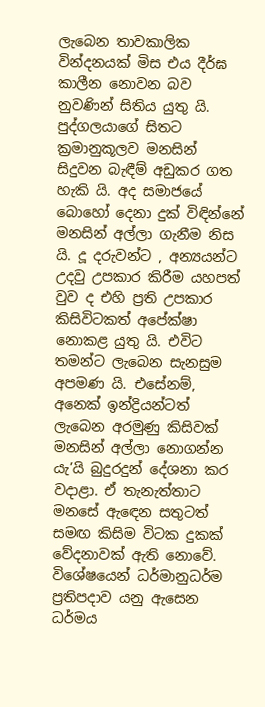ලැබෙන තාවකාලික වින්දනයක් මිස එය දීර්ඝ කාලීන නොවන බව නුවණින් සිතිය යුතු යි. පුද්ගලයාගේ සිතට ක්‍රමානුකූලව මනසින් සිදුවන බැඳීම් අඩුකර ගත හැකි යි. අද සමාජයේ බොහෝ දෙනා දුක් විඳින්නේ මනසින් අල්ලා ගැනීම නිස යි. දූ දරුවන්ට , අන්‍යයන්ට උදවු උපකාර කිරීම යහපත් වුව ද එහි ප්‍රති උපකාර කිසිවිටකත් අපේක්ෂා නොකළ යුතු යි. එවිට තමන්ට ලැබෙන සැනසුම අපමණ යි. එසේනම්, අනෙක් ඉන්ද්‍රියන්ටත් ලැබෙන අරමුණු කිසිවක් මනසින් අල්ලා නොගන්න යැ’යි බුදුරදුන් දේශනා කර වදාළා. ඒ තැනැත්තාට මනසේ ඇඳෙන සතුටත් සමඟ කිසිම විටක දුකක් වේදනාවක් ඇති නොවේ.
විශේෂයෙන් ධර්මානුධර්ම ප්‍රතිපදාව යනු ඇසෙන ධර්මය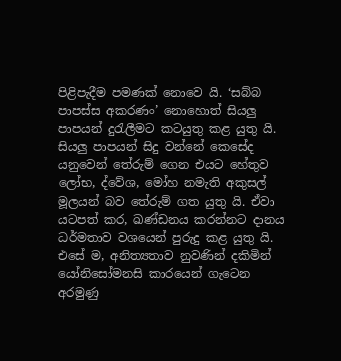පිළිපැදීම පමණක් නොවෙ යි. ‘සබ්බ පාපස්ස අකරණං’ නොහොත් සියලු පාපයන් දුරැලීමට කටයුතු කළ යුතු යි. සියලු පාපයන් සිදු වන්නේ කෙසේද යනුවෙන් තේරුම් ගෙන එයට හේතුව ලෝභ, ද්වේශ, මෝහ නමැති අකුසල් මූලයන් බව තේරුම් ගත යුතු යි. ඒවා යටපත් කර, ඛණ්ඩනය කරන්නට දානය ධර්මතාව වශයෙන් පුරුදු කළ යුතු යි. එසේ ම, අනිත්‍යතාව නුවණින් දකිමින් යෝනිසෝමනසි කාරයෙන් ගැටෙන අරමුණු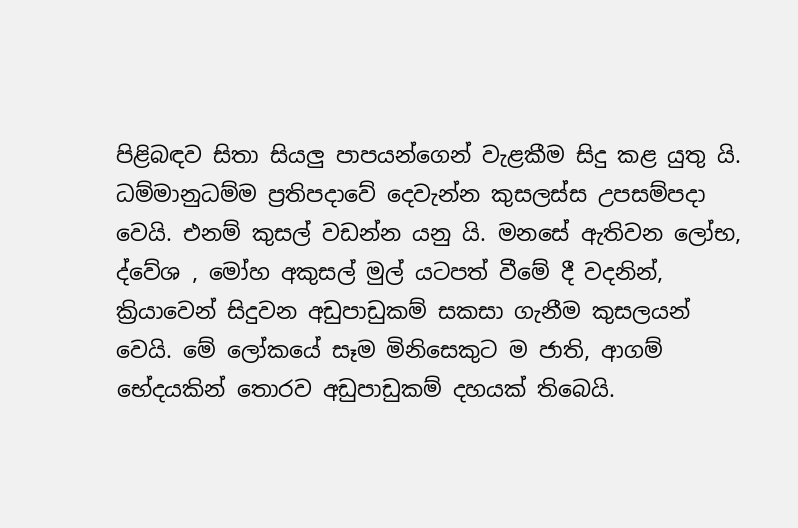පිළිබඳව සිතා සියලු පාපයන්ගෙන් වැළකීම සිදු කළ යුතු යි.
ධම්මානුධම්ම ප්‍රතිපදාවේ දෙවැන්න කුසලස්ස උපසම්පදා වෙයි. එනම් කුසල් වඩන්න යනු යි. මනසේ ඇතිවන ලෝභ, ද්වේශ , මෝහ අකුසල් මුල් යටපත් වීමේ දී වදනින්, ක්‍රියාවෙන් සිදුවන අඩුපාඩුකම් සකසා ගැනීම කුසලයන් වෙයි. මේ ලෝකයේ සෑම මිනිසෙකුට ම ජාති, ආගම් භේදයකින් තොරව අඩුපාඩුකම් දහයක් තිබෙයි.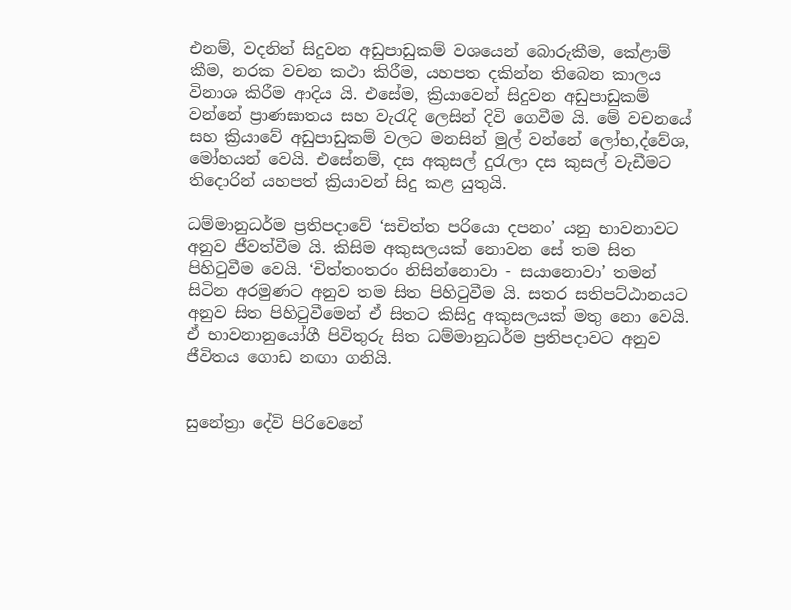එනම්, වදනින් සිදුවන අඩුපාඩුකම් වශයෙන් බොරුකීම, කේළාම් කීම, නරක වචන කථා කිරීම, යහපත දකින්න තිබෙන කාලය විනාශ කිරීම ආදිය යි. එසේම, ක්‍රියාවෙන් සිදුවන අඩුපාඩුකම් වන්නේ ප්‍රාණඝාතය සහ වැරැදි ලෙසින් දිවි ගෙවීම යි. මේ වචනයේ සහ ක්‍රියාවේ අඩුපාඩුකම් වලට මනසින් මුල් වන්නේ ලෝභ,ද්වේශ, මෝහයන් වෙයි. එසේනම්, දස අකුසල් දුරැලා දස කුසල් වැඩීමට තිදොරින් යහපත් ක්‍රියාවන් සිදු කළ යුතුයි.

ධම්මානුධර්ම ප්‍රතිපදාවේ ‘සචිත්ත පරියො දපනං’ යනු භාවනාවට අනුව ජීවත්වීම යි. කිසිම අකුසලයක් නොවන සේ තම සිත පිහිටුවීම වෙයි. ‘චිත්තංතරං නිසින්නොවා - සයානොවා’ තමන් සිටින අරමුණට අනුව තම සිත පිහිටුවීම යි. සතර සතිපට්ඨානයට අනුව සිත පිහිටුවීමෙන් ඒ සිතට කිසිදු අකුසලයක් මතු නො වෙයි. ඒ භාවනානුයෝගී පිවිතුරු සිත ධම්මානුධර්ම ප්‍රතිපදාවට අනුව ජීවිතය ගොඩ නඟා ගනියි.


සුනේත්‍රා දේවි පිරිවෙනේ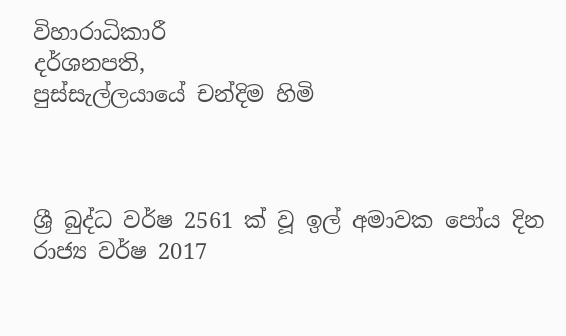විහාරාධිකාරී
දර්ශනපති,
පුස්සැල්ලයායේ චන්දිම හිමි



ශ්‍රී බුද්ධ වර්ෂ 2561 ක් වූ ‍ඉල් අමාවක පෝය දින රාජ්‍ය වර්ෂ 2017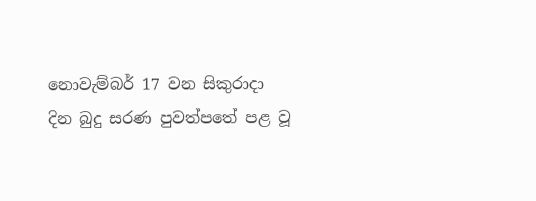නොවැම්බර් 17 වන සිකුරාදා  දින බුදු සරණ පුවත්පතේ පළ වූ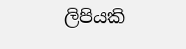ලිපියකි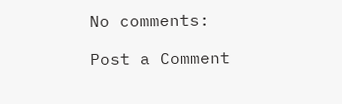No comments:

Post a Comment